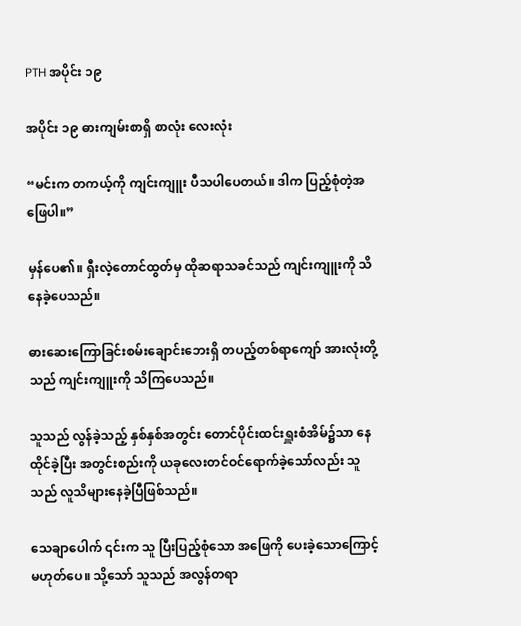PTH အပိုင်း ၁၉

အပိုင်း ၁၉ ဓားကျမ်းစာရှိ စာလုံး လေးလုံး

“မင်းက တကယ့်ကို ကျင်းကျူး ပီသပါပေတယ်။ ဒါက ပြည့်စုံတဲ့အဖြေပါ။”

မှန်ပေ၏။ ရှီးလဲ့တောင်ထွတ်မှ ထိုဆရာသခင်သည် ကျင်းကျူးကို သိနေခဲ့ပေသည်။

ဓားဆေးကြောခြင်းစမ်းချောင်းဘေးရှိ တပည့်တစ်ရာကျော် အားလုံးတို့သည် ကျင်းကျူးကို သိကြပေသည်။

သူသည် လွန်ခဲ့သည့် နှစ်နှစ်အတွင်း တောင်ပိုင်းထင်းရှူးစံအိမ်၌သာ နေထိုင်ခဲ့ပြီး အတွင်းစည်းကို ယခုလေးတင်ဝင်ရောက်ခဲ့သော်လည်း သူသည် လူသိများနေခဲ့ပြီဖြစ်သည်။

သေချာပေါက် ၎င်းက သူ ပြီးပြည့်စုံသော အဖြေကို ပေးခဲ့သောကြောင့်မဟုတ်ပေ။ သို့သော် သူသည် အလွန်တရာ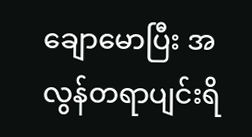ချောမောပြီး အလွန်တရာပျင်းရိ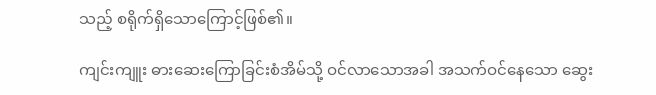သည့် စရိုက်ရှိသောကြောင့်ဖြစ်၏။

ကျင်းကျူး ‌ဓားဆေးကြောခြင်းစံအိမ်သို့ ဝင်လာသောအခါ အသက်ဝင်နေသော ဆွေး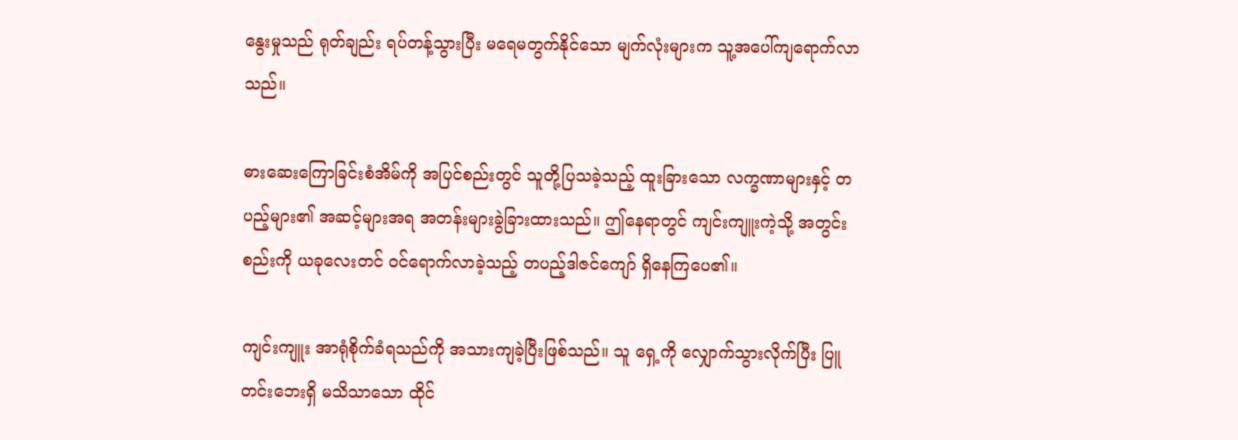နွေးမှုသည် ရုတ်ချည်း ရပ်တန့်သွားပြီး မရေမတွက်နိုင်သော မျက်လုံးများက သူ့အပေါ်ကျရောက်လာသည်။

ဓားဆေးကြောခြင်းစံအိမ်ကို အပြင်စည်းတွင် သူတို့ပြသခဲ့သည့် ထူးခြားသော လက္ခဏာများနှင့် တပည့်များ၏ အဆင့်များအရ အတန်းများခွဲခြားထားသည်။ ဤနေရာတွင် ကျင်းကျူးကဲ့သို့ အတွင်းစည်းကို ယ‌ခုလေးတင် ဝင်ရောက်လာခဲ့သည့် တပည့်ဒါဇင်ကျော် ရှိနေကြပေ၏။

ကျင်းကျူး အာရုံစိုက်ခံရသည်ကို အသားကျခဲ့ပြီးဖြစ်သည်။ သူ ရှေ့ကို လျှောက်သွားလိုက်ပြီး ပြူတင်းဘေးရှိ မသိသာသော ထိုင်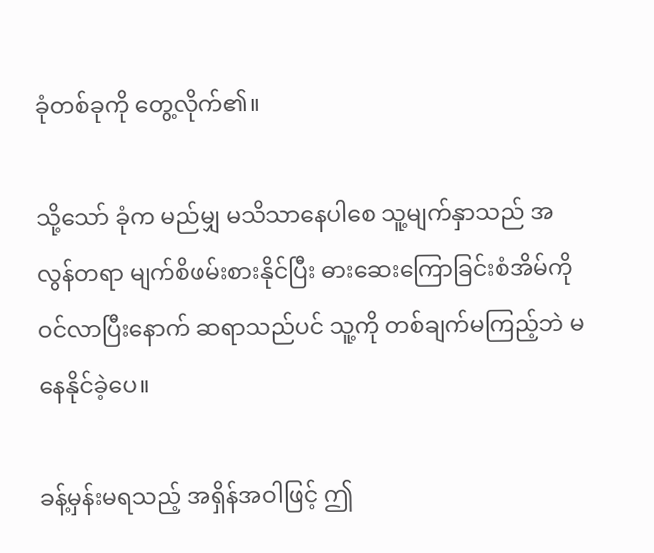ခုံတစ်ခုကို တွေ့လိုက်၏။

သို့သော် ခုံက မည်မျှ မသိသာနေပါစေ သူ့မျက်နှာသည် အလွန်တရာ မျက်စိဖမ်းစားနိုင်ပြီး ဓားဆေးကြောခြင်းစံအိမ်ကို ဝင်လာပြီးနောက် ဆရာသည်ပင် သူ့ကို တစ်ချက်မကြည့်ဘဲ မနေနိုင်ခဲ့ပေ။

ခန့်မှန်းမရသည့် အရှိန်အဝါဖြင့် ဤ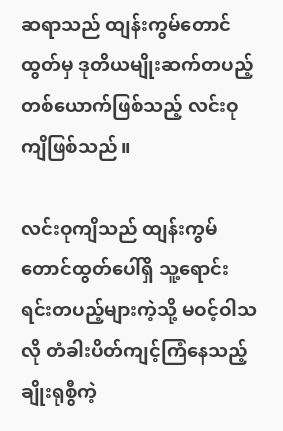ဆရာသည် ထျန်းကွမ်တောင်ထွတ်မှ ဒုတိယမျိုးဆက်တပည့်တစ်ယောက်ဖြစ်သည့် လင်းဝုကျိဖြစ်သည်။

လင်းဝုကျိသည် ထျန်းကွမ်တောင်ထွတ်ပေါ်ရှိ သူ့ရောင်းရင်းတပည့်များကဲ့သို့ မဝင့်ဝါသလို တံခါးပိတ်ကျင့်ကြံနေသည့် ချိုးရုစွီကဲ့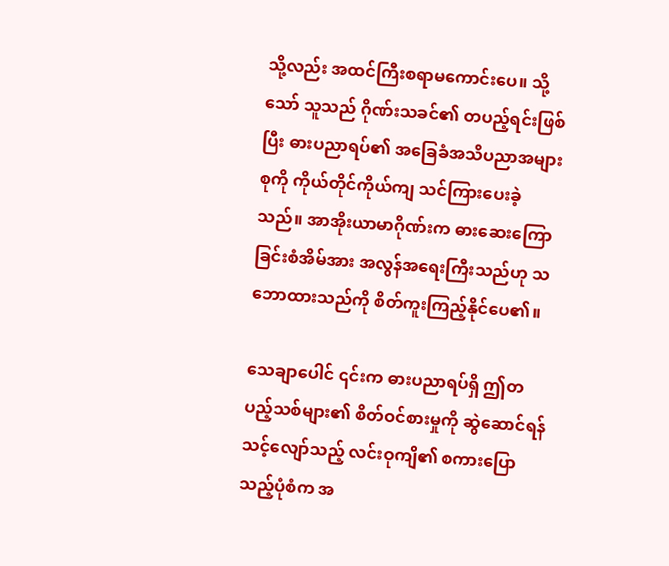သို့လည်း အထင်ကြီးစရာမကောင်းပေ။ သို့သော် သူသည် ဂိုဏ်းသခင်၏ တပည့်ရင်းဖြစ်ပြီး ဓားပညာရပ်၏ အခြေခံအသိပညာအများစုကို ကိုယ်တိုင်ကိုယ်ကျ သင်ကြားပေးခဲ့သည်။ အာအိုးယာမာဂိုဏ်းက ဓားဆေးကြောခြင်းစံအိမ်အား အလွန်အရေးကြီးသည်ဟု သဘောထားသည်ကို စိတ်ကူးကြည့်နိုင်ပေ၏။

သေချာပေါင် ၎င်းက ဓားပညာရပ်ရှိ ဤတပည့်သစ်များ၏ စိတ်ဝင်စားမှုကို ဆွဲဆောင်ရန် သင့်လျော်သည့် လင်းဝုကျိ၏ စကားပြောသည့်ပုံစံက အ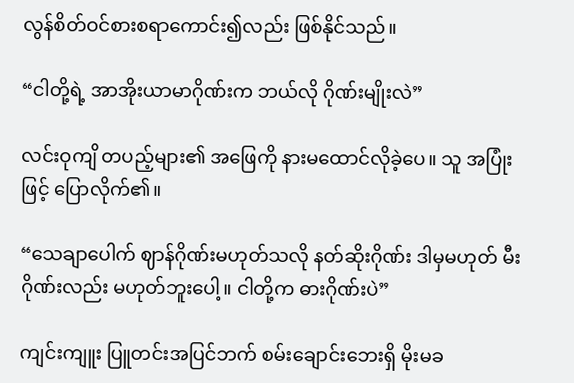လွန်စိတ်ဝင်စားစရာကောင်း၍လည်း ဖြစ်နိုင်သည်။

“ငါတို့ရဲ့ အာအိုးယာမာဂိုဏ်းက ဘယ်လို ဂိုဏ်းမျိုးလဲ”

လင်းဝုကျိ တပည့်များ၏ အဖြေကို နားမထောင်လိုခဲ့ပေ။ သူ အပြုံးဖြင့် ပြောလိုက်၏။

“သေချာပေါက် ဈာန်ဂိုဏ်းမဟုတ်သလို နတ်ဆိုးဂိုဏ်း ဒါမှမဟုတ် မီးဂိုဏ်းလည်း မဟုတ်ဘူးပေါ့။ ငါတို့က ဓားဂိုဏ်းပဲ”

ကျင်းကျူး ပြူတင်းအပြင်ဘက် စမ်းချောင်းဘေးရှိ မိုးမခ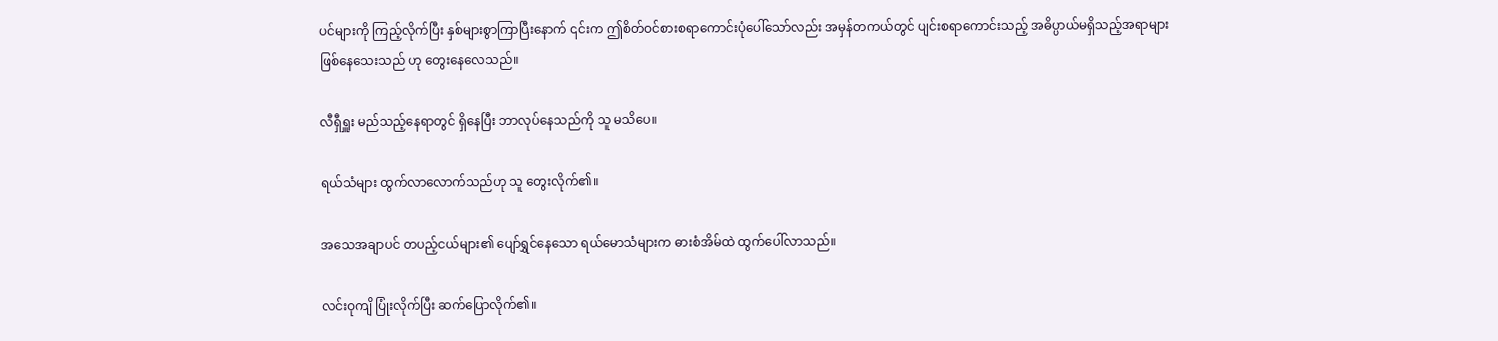ပင်များကို ကြည့်လိုက်ပြီး နှစ်များစွာကြာပြီးနောက် ၎င်းက ဤစိတ်ဝင်စားစရာကောင်းပုံပေါ်သော်လည်း အမှန်တကယ်တွင် ပျင်းစရာကောင်းသည့် အဓိပ္ပာယ်မရှိသည့်အရာများ ဖြစ်နေသေးသည် ဟု တွေးနေလေသည်။

လီရှီရှူး မည်သည့်နေရာတွင် ရှိနေပြီး ဘာလုပ်နေသည်ကို သူ မသိပေ။

ရယ်သံများ ထွက်လာလောက်သည်ဟု သူ တွေးလိုက်၏။

အသေအချာပင် တပည့်ငယ်များ၏ ပျော်ရွှင်နေသော ရယ်မောသံများက ဓားစံအိမ်ထဲ ထွက်ပေါ်လာသည်။

လင်းဝုကျိ ပြုံးလိုက်ပြီး ဆက်ပြောလိုက်၏။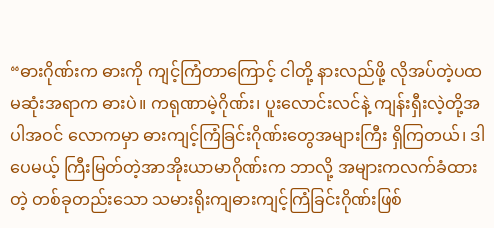“ဓားဂိုဏ်းက ဓားကို ကျင့်ကြံတာကြောင့် ငါတို့ နားလည်ဖို့ လိုအပ်တဲ့ပထမဆုံးအရာက ဓားပဲ။ ကရုဏာမဲ့ဂိုဏ်း၊ ပူးလောင်းလင်နဲ့ ကျန်းရှီးလဲ့တို့အပါအဝင် လောကမှာ ဓားကျင့်ကြံခြင်းဂိုဏ်းတွေအများကြီး ရှိကြတယ်၊ ဒါပေမယ့် ကြီးမြတ်တဲ့အာအိုးယာမာဂိုဏ်းက ဘာလို့ အများကလက်ခံထားတဲ့ တစ်ခုတည်းသော သမားရိုးကျဓားကျင့်ကြံခြင်းဂိုဏ်းဖြစ်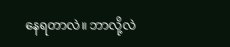နေရတာလဲ။ ဘာလို့လဲ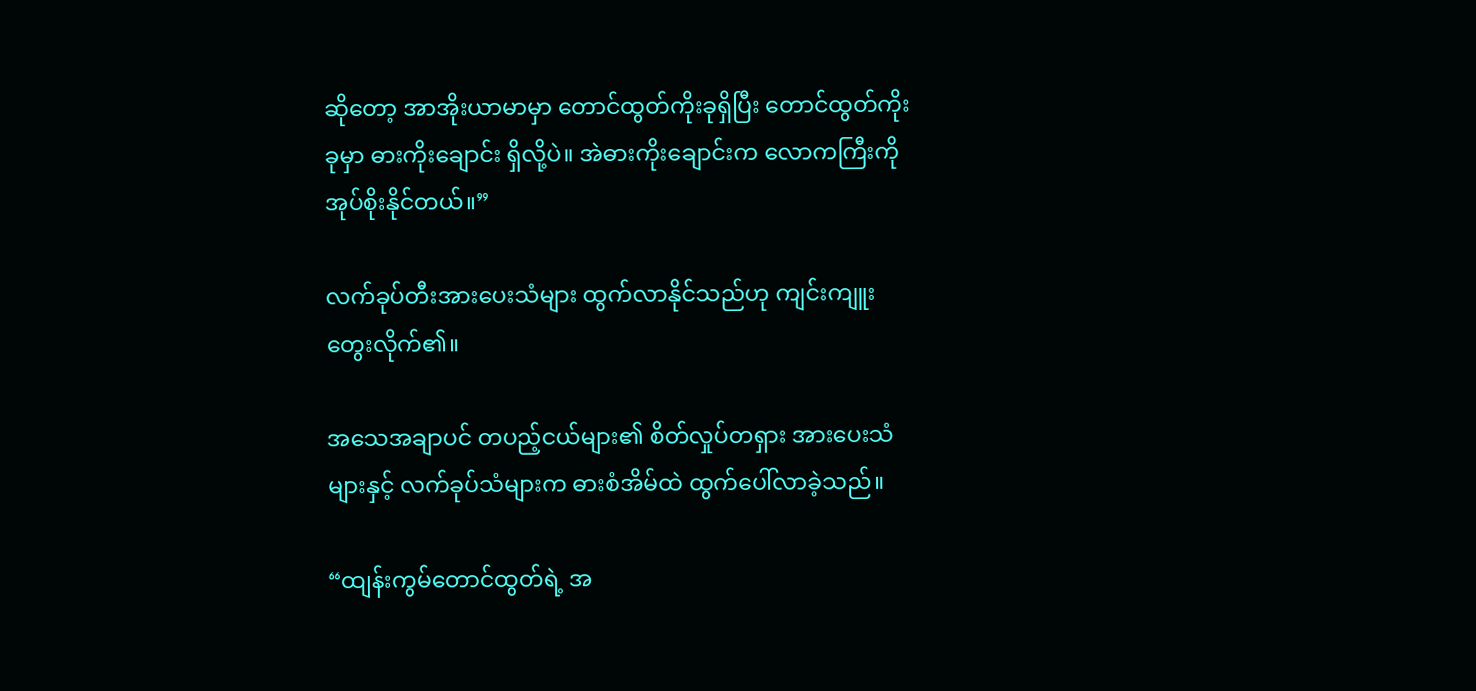ဆိုတော့ အာအိုးယာမာမှာ တောင်ထွတ်ကိုးခုရှိပြီး တောင်ထွတ်ကိုးခုမှာ ဓားကိုးချောင်း ရှိလို့ပဲ။ အဲဓားကိုးချောင်းက လောကကြီးကို အုပ်စိုးနိုင်တယ်။”

လက်ခုပ်တီးအားပေးသံများ ထွက်လာနိုင်သည်ဟု ကျင်းကျူးတွေးလိုက်၏။

အသေအချာပင် တပည့်ငယ်များ၏ စိတ်လှုပ်တရှား အားပေးသံများနှင့် လက်ခုပ်သံများက ဓားစံအိမ်ထဲ ထွက်ပေါ်လာခဲ့သည်။

“ထျန်းကွမ်တောင်ထွတ်ရဲ့ အ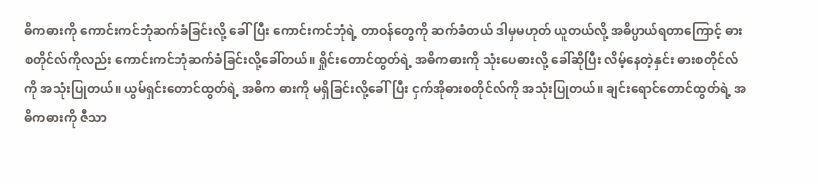ဓိကဓားကို ကောင်းကင်ဘုံဆက်ခံခြင်းလို့ ခေါ်ပြီး ကောင်းကင်ဘုံရဲ့ တာဝန်တွေကို ဆက်ခံတယ် ဒါမှမဟုတ် ယူတယ်လို့ အဓိပ္ပာယ်ရတာကြောင့် ဓားစတိုင်လ်ကိုလည်း ကောင်းကင်ဘုံဆက်ခံခြင်းလို့ခေါ်တယ်။ ရှိုင်းတောင်ထွတ်ရဲ့ အဓိကဓားကို သုံးပေဓားလို့ ခေါ်ဆိုပြီး လိမ့်နေတဲ့နှင်း ဓားစတိုင်လ်ကို အသုံးပြုတယ်။ ယွမ်ရှင်းတောင်ထွတ်ရဲ့ အဓိက ဓားကို မရှိခြင်းလို့ခေါ်ပြီး ငှက်အိုဓားစတိုင်လ်ကို အသုံးပြုတယ်။ ချင်းရောင်တောင်ထွတ်ရဲ့ အဓိကဓားကို ဇီသာ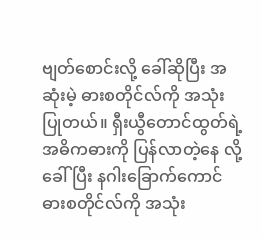ဗျတ်စောင်းလို့ ခေါ်ဆိုပြီး အဆုံးမဲ့ ဓားစတိုင်လ်ကို အသုံးပြုတယ်။ ရှီးယွီတောင်ထွတ်ရဲ့ အဓိကဓားကို ပြန်လာတဲ့နေ လို့ ခေါ်ပြီး နဂါးခြောက်ကောင် ဓားစတိုင်လ်ကို အသုံး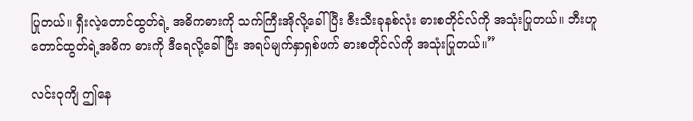ပြုတယ်။ ရှီးလဲ့တောင်ထွတ်ရဲ့ အဓိကဓားကို သက်ကြီးအိုလို့ခေါ်ပြီး ဇီးသီးခုနစ်လုံး ဓားစတိုင်လ်ကို အသုံးပြုတယ်။ ဘီးဟူတောင်ထွတ်ရဲ့အဓိက ဓားကို ဒီရေလို့ခေါ်ပြီး အရပ်မျက်နှာရှစ်ဖက် ဓားစတိုင်လ်ကို အသုံးပြုတယ်။”

လင်းဝုကျိ ဤနေ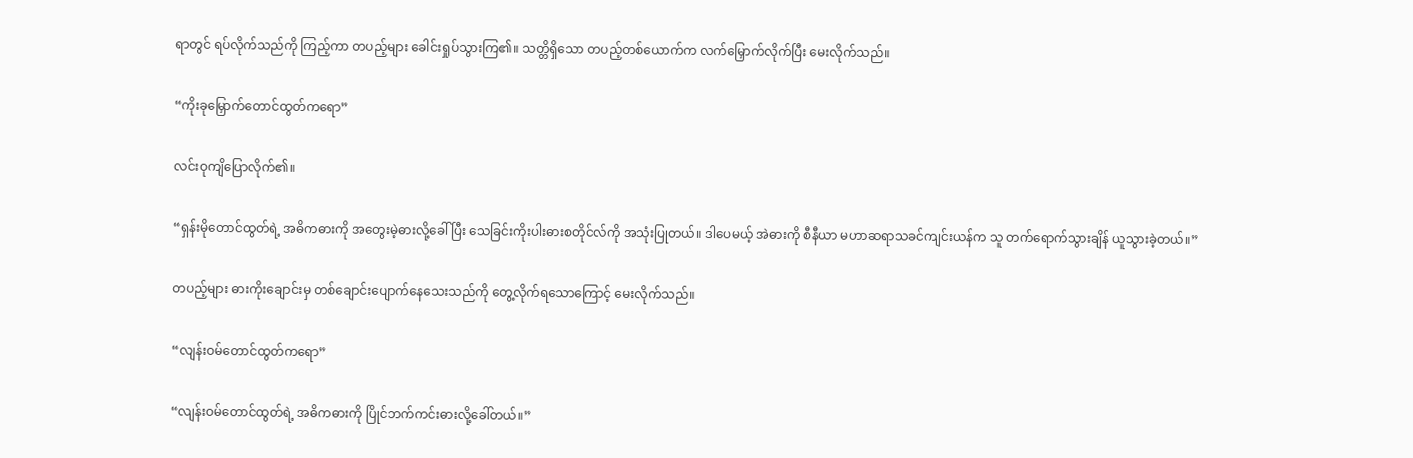ရာတွင် ရပ်လိုက်သည်ကို ကြည့်ကာ တပည့်များ ခေါင်းရှုပ်သွားကြ၏။ သတ္တိရှိသော တပည့်တစ်ယောက်က လက်မြှောက်လိုက်ပြီး မေးလိုက်သည်။

“ကိုးခုမြှောက်တောင်ထွတ်ကရော”

လင်းဝုကျိပြောလိုက်၏။

“ရှန်းမိုတောင်ထွတ်ရဲ့ အဓိကဓားကို အတွေးမဲ့ဓားလို့ခေါ်ပြီး သေခြင်းကိုးပါးဓားစတိုင်လ်ကို အသုံးပြုတယ်။ ဒါပေမယ့် အဲဓားကို စီနီယာ မဟာဆရာသခင်ကျင်းယန်က သူ တက်ရောက်သွားချိန် ယူသွားခဲ့တယ်။”

တပည့်များ ဓားကိုးချောင်းမှ တစ်ချောင်းပျောက်နေသေးသည်ကို ‌တွေ့လိုက်ရသောကြောင့် မေးလိုက်သည်။

“လျန်းဝမ်တောင်ထွတ်ကရော”

“လျန်းဝမ်တောင်ထွတ်ရဲ့ အဓိကဓားကို ပြိုင်ဘက်ကင်းဓားလို့ခေါ်တယ်။”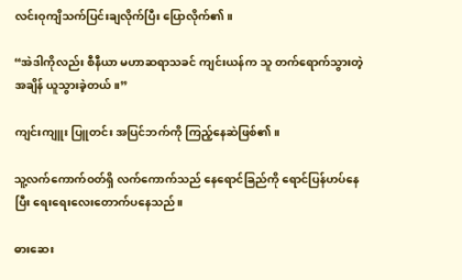လင်းဝုကျိသက်ပြင်းချလိုက်ပြီး ပြောလိုက်၏။

“အဲဒါကိုလည်း စီနီယာ မဟာဆရာသခင် ကျင်းယန်က သူ တက်ရောက်သွားတဲ့အချိန် ယူသွားခဲ့တယ်။”

ကျင်းကျူး ပြူတင်း အပြင်ဘက်ကို ကြည့်နေဆဲဖြစ်၏။

သူ့လက်ကောက်ဝတ်ရှိ လက်ကောက်သည် နေရောင်ခြည်ကို ရောင်ပြန်ဟပ်‌နေပြီး ရေးရေးလေးတောက်ပနေသည်။

ဓားဆေး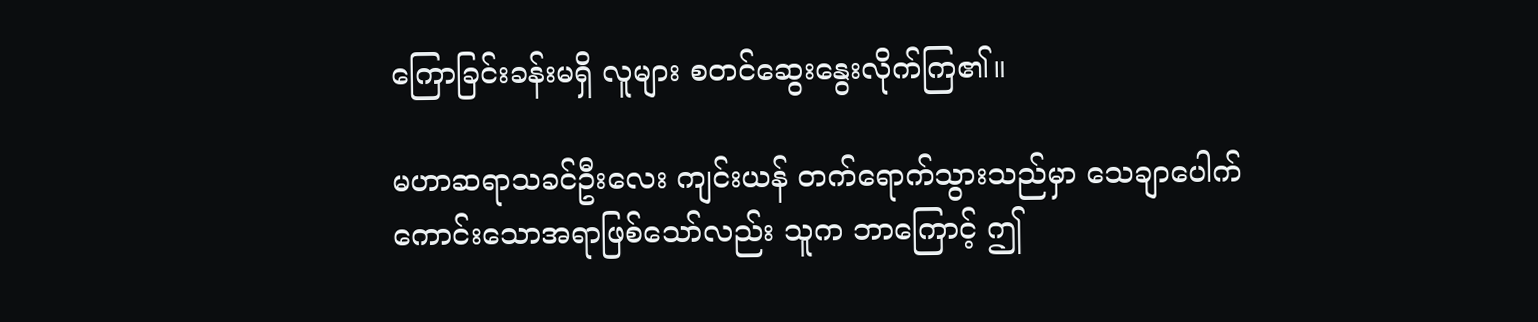ကြောခြင်းခန်းမရှိ လူများ စတင်ဆွေးနွေးလိုက်ကြ၏။

မဟာဆရာသခင်ဦးလေး ကျင်းယန် တက်ရောက်သွားသည်မှာ သေချာပေါက် ကောင်းသောအရာဖြစ်သော်လည်း သူက ဘာကြောင့် ဤ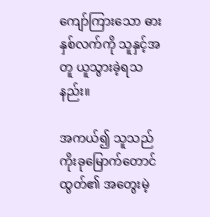ကျော်ကြားသော ဓားနှစ်လက်ကို သူနှင့်အတူ ယူသွားခဲ့ရသနည်း။

အကယ်၍ သူသည် ကိုးခုမြောက်တောင်ထွတ်၏ အတွေးမဲ့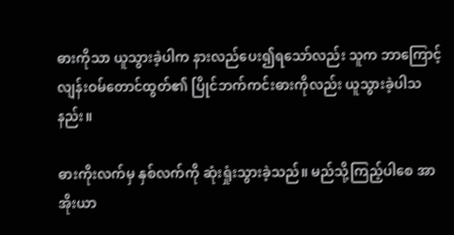ဓားကိုသာ ယူသွားခဲ့ပါက နားလည်ပေး၍ရသော်လည်း သူက ဘာကြောင့် လျန်းဝမ်တောင်ထွတ်၏ ပြိုင်ဘက်ကင်းဓားကိုလည်း ယူသွားခဲ့ပါသနည်း။

ဓားကိုးလက်မှ နှစ်လက်ကို ဆုံးရှုံးသွားခဲ့သည်။ မည်သို့ကြည့်ပါစေ အာအိုးယာ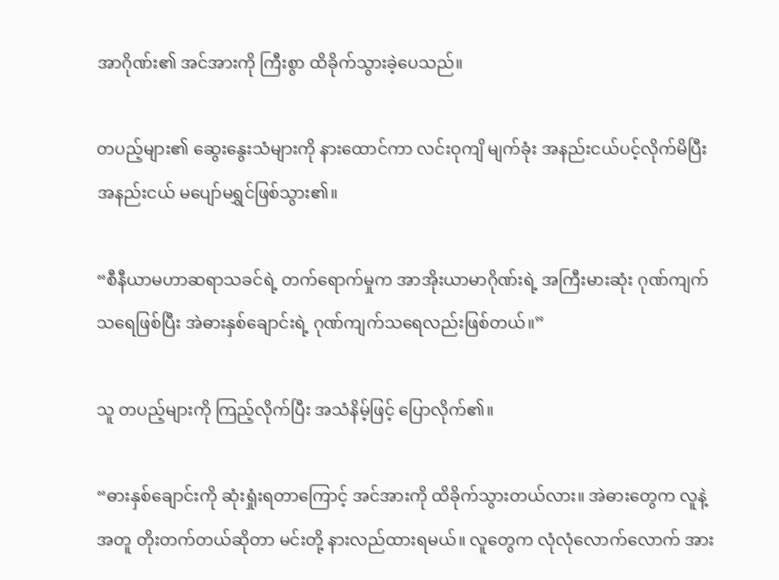အာဂိုဏ်း၏ အင်အားကို ကြီးစွာ ထိခိုက်သွားခဲ့ပေသည်။

တပည့်များ၏ ဆွေးနွေးသံများကို နားထောင်ကာ လင်းဝုကျိ မျက်ခုံး အနည်းငယ်ပင့်လိုက်မိပြီး အနည်းငယ် မပျော်မရွှင်ဖြစ်သွား၏။

“စီနီယာမဟာဆရာသခင်ရဲ့ တက်ရောက်မှုက အာအိုးယာမာဂိုဏ်းရဲ့ အကြီးမားဆုံး ဂုဏ်ကျက်သရေဖြစ်ပြီး အဲဓားနှစ်ချောင်းရဲ့ ဂုဏ်ကျက်သရေလည်းဖြစ်တယ်။”

သူ တပည့်များကို ကြည့်လိုက်ပြီး အသံနိမ့်ဖြင့် ပြောလိုက်၏။

“ဓားနှစ်ချောင်းကို ဆုံးရှုံးရတာကြောင့် အင်အားကို ထိခိုက်သွားတယ်လား။ အဲဓားတွေက လူနဲ့အတူ တိုးတက်တယ်ဆိုတာ မင်းတို့ နားလည်ထားရမယ်။ လူတွေက လုံလုံလောက်လောက် အား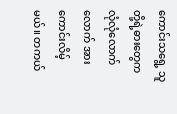ကောင်းသရွေ့ သူတို့ရဲ့ဓားတွေက လုံလုံလောက်လောက် အားကောင်းလိမ့်မယ်။ တကယ်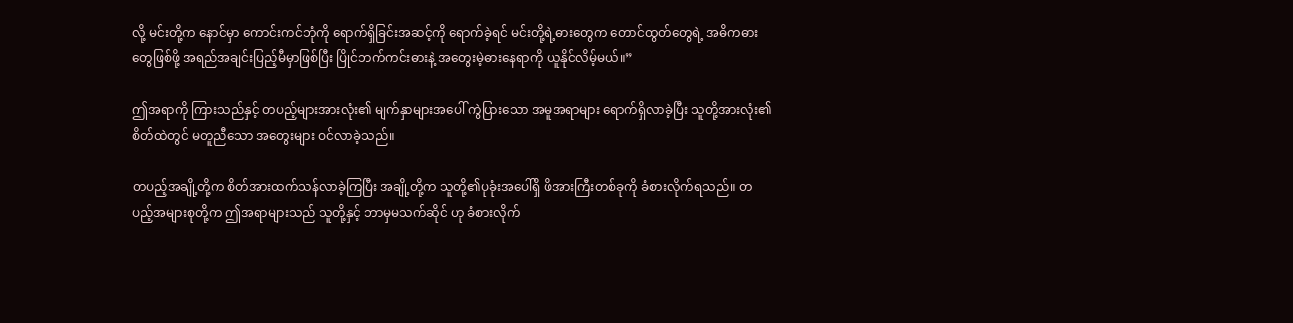လို့ မင်းတို့က နောင်မှာ ကောင်းကင်ဘုံကို ရောက်ရှိခြင်းအဆင့်ကို ရောက်ခဲ့ရင် မင်းတို့ရဲ့ဓားတွေက တောင်ထွတ်တွေရဲ့ အဓိကဓားတွေဖြစ်ဖို့ အရည်အချင်းပြည့်မီမှာဖြစ်ပြီး ပြိုင်ဘက်ကင်းဓားနဲ့ အတွေးမဲ့ဓားနေရာကို ယူနိုင်လိမ့်မယ်။”

ဤအရာကို ကြားသည်နှင့် တပည့်များအားလုံး၏ မျက်နှာများအပေါ် ကွဲပြားသော အမူအရာများ ရောက်ရှိလာခဲ့ပြီး သူတို့အားလုံး၏ စိတ်ထဲတွင် မတူညီသော အတွေးများ ဝင်လာခဲ့သည်။

တပည့်အချို့တို့က စိတ်အားထက်သန်လာခဲ့ကြပြီး အချို့တို့က သူတို့၏ပုခုံးအပေါ်ရှိ ဖိအားကြီးတစ်ခုကို ခံစားလိုက်ရသည်။ တပည့်အများစုတို့က ဤအရာများသည် သူတို့နှင့် ဘာမှမသက်ဆိုင် ဟု ခံစားလိုက်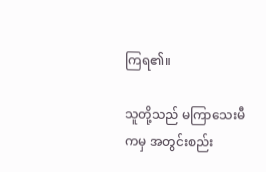ကြရ၏။

သူတို့သည် မကြာသေးမီကမှ အတွင်းစည်း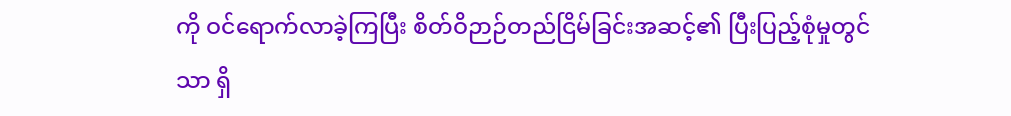ကို ဝင်ရောက်လာခဲ့ကြပြီး စိတ်ဝိဉာဉ်တည်ငြိမ်ခြင်းအဆင့်၏ ပြီးပြည့်စုံမှုတွင်သာ ‌ရှိ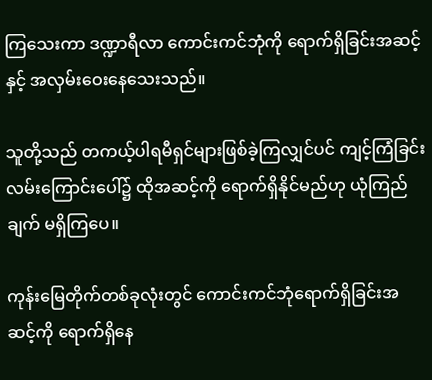ကြသေးကာ ဒဏ္ဍာရီလာ ကောင်းကင်ဘုံကို ရောက်ရှိခြင်းအဆင့်နှင့် အလှမ်းဝေးနေသေးသည်။

သူတို့သည် တကယ့်ပါရမီရှင်များဖြစ်ခဲ့ကြလျှင်ပင် ကျင့်ကြံခြင်းလမ်းကြောင်းပေါ်၌ ထိုအဆင့်ကို ရောက်ရှိနိုင်မည်ဟု ယုံကြည်ချက် မရှိကြပေ။

ကုန်းမြေတိုက်တစ်ခုလုံးတွင် ကောင်းကင်ဘုံရောက်ရှိခြင်းအဆင့်ကို ရောက်ရှိနေ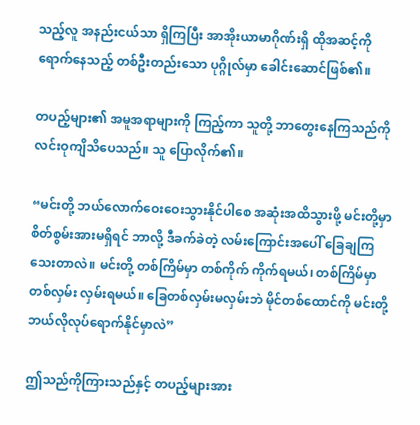သည့်လူ အနည်းငယ်သာ ရှိကြပြီး အာအိုးယာမာဂိုဏ်းရှိ ထိုအဆင့်ကို ရောက်နေသည့် တစ်ဦးတည်းသော ပုဂ္ဂိုလ်မှာ ခေါင်းဆောင်ဖြစ်၏။

တပည့်များ၏ အမူအရာများကို ကြည့်ကာ သူတို့ ဘာတွေးနေကြသည်ကို လင်းဝုကျိသိပေသည်။ သူ ပြောလိုက်၏။

“မင်းတို့ ဘယ်လောက်ဝေးဝေးသွားနိုင်ပါစေ အဆုံးအထိသွားဖို့ မင်းတို့မှာ စိတ်စွမ်းအားမရှိရင် ဘာလို့ ဒီခက်ခဲတဲ့ လမ်းကြောင်းအပေါ် ခြေချကြသေးတာလဲ။ မင်းတို့ တစ်ကြိမ်မှာ တစ်ကိုက် ကိုက်ရမယ်၊ တစ်ကြိမ်မှာ တစ်လှမ်း လှမ်းရမယ်။ ခြေတစ်လှမ်းမလှမ်းဘဲ မိုင်တစ်ထောင်ကို မင်းတို့ ဘယ်လိုလုပ်ရောက်နိုင်မှာလဲ”

ဤသည်ကိုကြားသည်နှင့် တပည့်များအား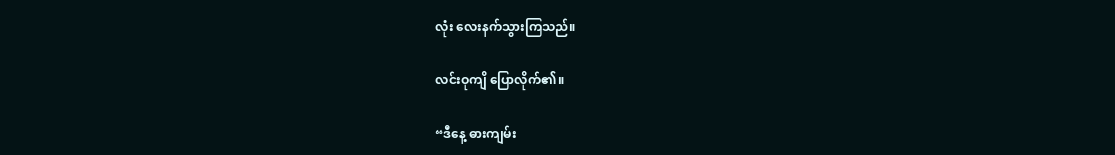လုံး လေးနက်သွားကြသည်။

လင်းဝုကျိ ပြောလိုက်၏။

“ဒီနေ့ ဓားကျမ်း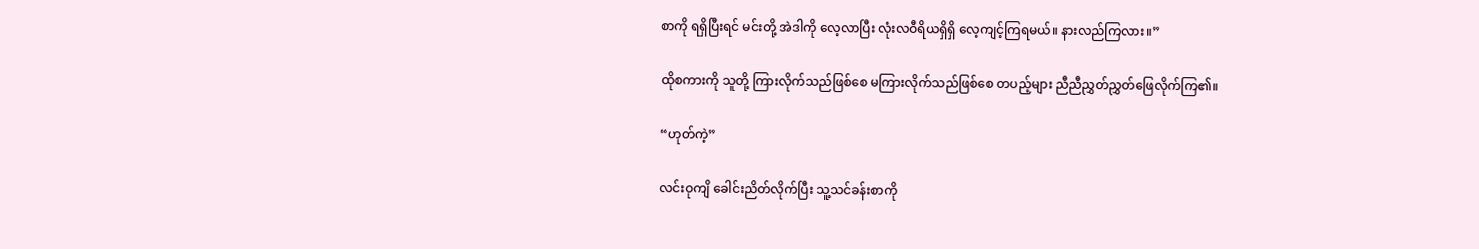စာကို ရရှိပြီးရင် မင်းတို့ အဲဒါကို လေ့လာပြီး လုံးလဝီရိယရှိရှိ လေ့ကျင့်ကြရမယ်။ နားလည်ကြလား။”

ထိုစကားကို သူတို့ ကြားလိုက်သည်ဖြစ်စေ မကြားလိုက်သည်ဖြစ်စေ တပည့်များ ညီညီညွှတ်ညွှတ်ဖြေလိုက်ကြ၏။

“ဟုတ်ကဲ့”

လင်းဝုကျိ ခေါင်းညိတ်လိုက်ပြီး သူ့သင်ခန်းစာကို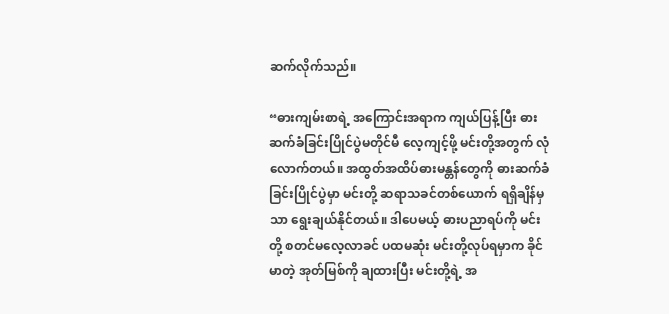ဆက်လိုက်သည်။

“ဓားကျမ်းစာရဲ့ အကြောင်းအရာက ကျယ်ပြန့်ပြီး ဓားဆက်ခံခြင်းပြိုင်ပွဲမတိုင်မီ လေ့ကျင့်ဖို့ မင်းတို့အတွက် လုံလောက်တယ်။ အထွတ်အထိပ်ဓားမန္တန်တွေကို ဓားဆက်ခံခြင်းပြိုင်ပွဲမှာ မင်းတို့ ဆရာသခင်တစ်ယောက် ရရှိချိန်မှသာ ရွေးချယ်နိုင်တယ်။ ဒါပေမယ့် ဓားပညာရပ်ကို မင်းတို့ စတင်မလေ့လာခင် ပထမဆုံး မင်းတို့လုပ်ရမှာက ခိုင်မာတဲ့ အုတ်မြစ်ကို ချထားပြီး မင်းတို့ရဲ့ အ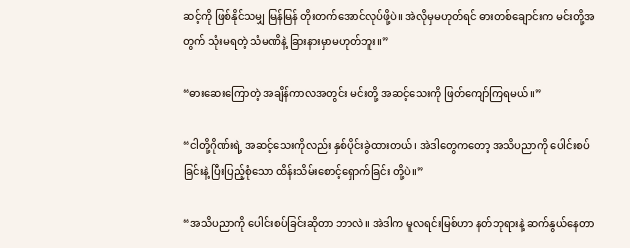ဆင့်ကို ဖြစ်နိုင်သမျှ မြန်မြန် တိုးတက်အောင်လုပ်ဖို့ပဲ။ အဲလိုမှမဟုတ်ရင် ဓားတစ်ချောင်းက မင်းတို့အတွက် သုံးမရတဲ့ သံမဏိနဲ့ ခြားနားမှာမဟုတ်ဘူး။”

“ဓားဆေးကြောတဲ့ အချိန်ကာလအတွင်း မင်းတို့ အဆင့်သေးကို ဖြတ်ကျော်ကြရမယ်။”

“ငါတို့ဂိုဏ်းရဲ့ အဆင့်သေးကိုလည်း နှစ်ပိုင်းခွဲထားတယ်၊ အဲဒါတွေကတော့ အသိပညာကို ပေါင်းစပ်ခြင်းနဲ့ ပြီးပြည့်စုံသော ထိန်းသိမ်းစောင့်ရှောက်ခြင်း တို့ပဲ။”

“အသိပညာကို ပေါင်းစပ်ခြင်းဆိုတာ ဘာလဲ။ အဲဒါက မူလရင်းမြစ်ဟာ နတ်ဘုရားနဲ့ ဆက်နွယ်နေတာ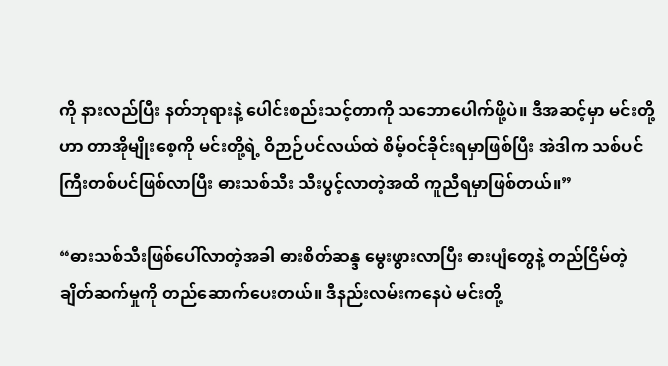ကို နားလည်ပြီး နတ်ဘုရားနဲ့ ပေါင်းစည်းသင့်တာကို သဘောပေါက်ဖို့ပဲ။ ဒီအဆင့်မှာ မင်းတို့ဟာ တာအိုမျိုးစေ့ကို မင်းတို့ရဲ့ ဝိဉာဉ်ပင်လယ်ထဲ စိမ့်ဝင်ခိုင်းရမှာဖြစ်ပြီး အဲဒါက သစ်ပင်ကြီးတစ်ပင်ဖြစ်လာပြီး ဓားသစ်သီး သီးပွင့်လာတဲ့အထိ ကူညီရမှာဖြစ်တယ်။”

“ဓားသစ်သီးဖြစ်ပေါ်လာတဲ့အခါ ဓားစိတ်ဆန္ဒ မွေးဖွားလာပြီး ဓားပျံတွေနဲ့ တည်ငြိမ်တဲ့ ချိတ်ဆက်မှုကို တည်ဆောက်ပေးတယ်။ ဒီနည်းလမ်းကနေပဲ မင်းတို့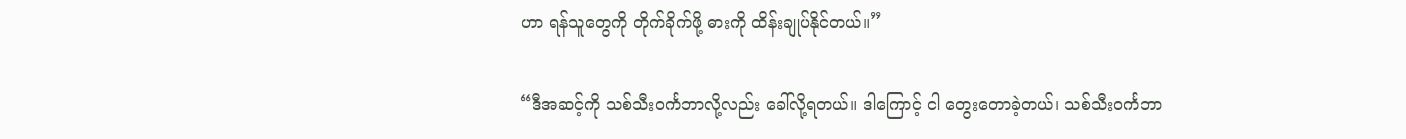ဟာ ရန်သူတွေကို တိုက်ခိုက်ဖို့ ဓားကို ထိန်းချုပ်နိုင်တယ်။”

“ဒီအဆင့်ကို သစ်သီးဝင်္ကဘာလို့လည်း ခေါ်လို့ရတယ်။ ဒါကြောင့် ငါ တွေးတောခဲ့တယ်၊ သစ်သီးဝင်္ကဘာ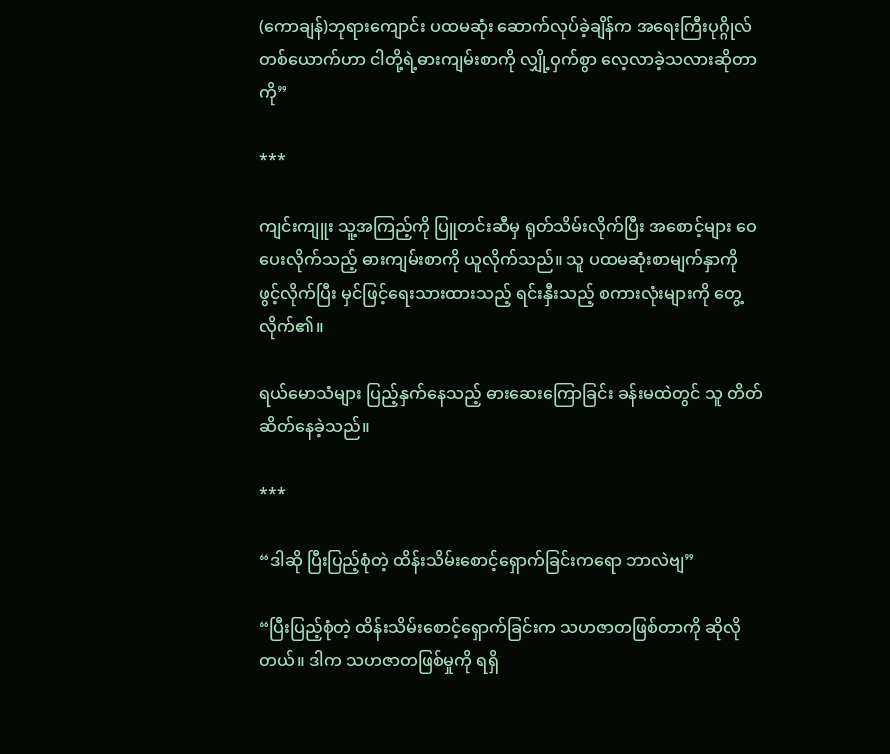(ကောချန်)ဘုရားကျောင်း ပထမဆုံး ဆောက်လုပ်ခဲ့ချိန်က အရေးကြီးပုဂ္ဂိုလ်တစ်ယောက်ဟာ ငါတို့ရဲ့ဓားကျမ်းစာကို လျှို့ဝှက်စွာ လေ့လာခဲ့သလားဆိုတာကို”

***

ကျင်းကျူး သူ့အကြည့်ကို ပြူတင်းဆီမှ ရုတ်သိမ်းလိုက်ပြီး အစောင့်များ ဝေပေးလိုက်သည့် ဓားကျမ်းစာကို ယူလိုက်သည်။ သူ ပထမဆုံးစာမျက်နှာကို ဖွင့်လိုက်ပြီး မှင်ဖြင့်ရေးသားထားသည့် ရင်းနှီးသည့် စကားလုံးများကို တွေ့လိုက်၏။

ရယ်မောသံများ ပြည့်နှက်နေသည့် ဓားဆေးကြောခြင်း ခန်းမထဲတွင် သူ တိတ်ဆိတ်နေခဲ့သည်။

***

“ဒါဆို ပြီးပြည့်စုံတဲ့ ထိန်းသိမ်းစောင့်ရှောက်ခြင်းကရော ဘာလဲဗျ”

“ပြီးပြည့်စုံတဲ့ ထိန်းသိမ်းစောင့်ရှောက်ခြင်းက သဟဇာတဖြစ်တာကို ဆိုလိုတယ်။ ဒါက သဟဇာတဖြစ်မှုကို ရရှိ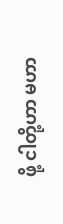ဖို့ ငါတို့ဟာ မဟာ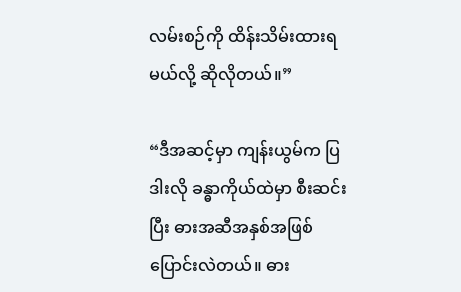လမ်းစဉ်ကို ထိန်းသိမ်းထားရမယ်လို့ ဆိုလိုတယ်။”

“ဒီအဆင့်မှာ ကျန်းယွမ်က ပြဒါးလို ခန္ဓာကိုယ်ထဲမှာ စီးဆင်းပြီး ဓားအဆီအနှစ်အဖြစ် ပြောင်းလဲတယ်။ ဓား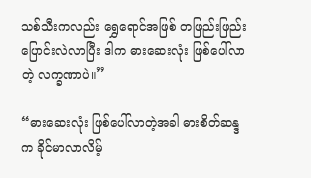သစ်သီးကလည်း ရွှေရောင်အဖြစ် တဖြည်းဖြည်းပြောင်းလဲလာပြီး ဒါက ဓားဆေးလုံး ဖြစ်ပေါ်လာတဲ့ လက္ခဏာပဲ။”

“ဓားဆေးလုံး ဖြစ်ပေါ်လာတဲ့အခါ ဓားစိတ်ဆန္ဒက ခိုင်မာလာလိမ့်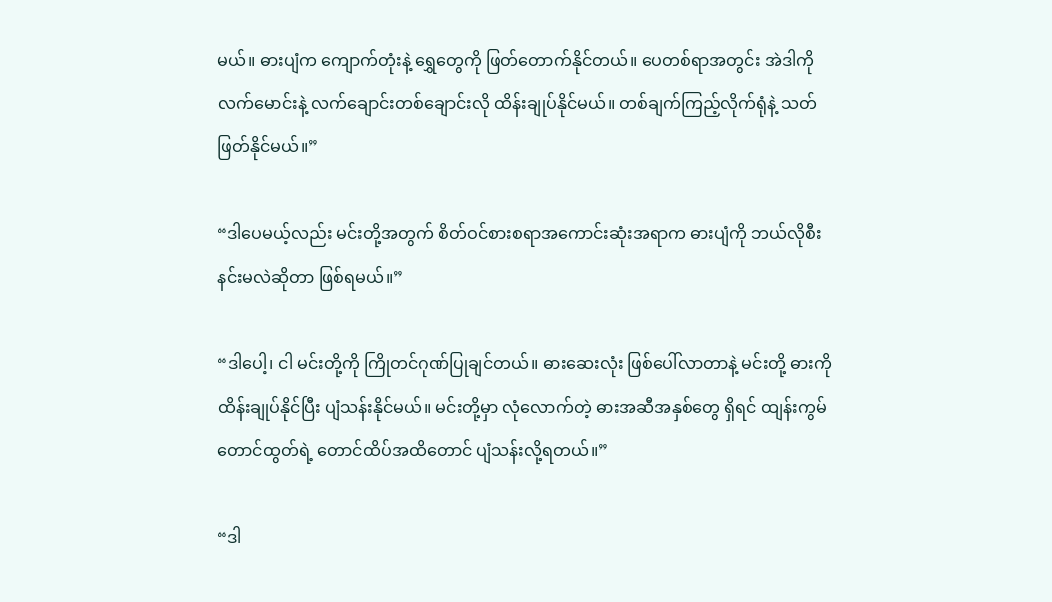မယ်။ ဓားပျံက ကျောက်တုံးနဲ့ ရွှေတွေကို ဖြတ်တောက်နိုင်တယ်။ ပေတစ်ရာအတွင်း အဲဒါကို လက်မောင်းနဲ့ လက်ချောင်းတစ်ချောင်းလို ထိန်းချုပ်နိုင်မယ်။ တစ်ချက်ကြည့်လိုက်ရုံနဲ့ သတ်ဖြတ်နိုင်မယ်။”

“ဒါပေမယ့်လည်း မင်းတို့အတွက် စိတ်ဝင်စားစရာအကောင်းဆုံးအရာက ဓားပျံကို ဘယ်လိုစီးနင်းမလဲဆိုတာ ဖြစ်ရမယ်။”

“ဒါပေါ့၊ ငါ မင်းတို့ကို ကြိုတင်ဂုဏ်ပြုချင်တယ်။ ဓားဆေးလုံး ဖြစ်ပေါ်လာတာနဲ့ မင်းတို့ ဓားကို ထိန်းချုပ်နိုင်ပြီး ပျံသန်းနိုင်မယ်။ မင်းတို့မှာ လုံလောက်တဲ့ ဓားအဆီအနှစ်တွေ ရှိရင် ထျန်းကွမ်တောင်ထွတ်ရဲ့ တောင်ထိပ်အထိတောင် ပျံသန်းလို့ရတယ်။”

“ဒါ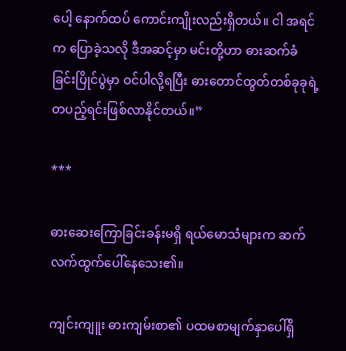ပေါ့ နောက်ထပ် ကောင်းကျိုးလည်းရှိတယ်။ ငါ အရင်က ပြောခဲ့သလို ဒီအဆင့်မှာ မင်းတို့ဟာ ဓားဆက်ခံခြင်းပြိုင်ပွဲမှာ ဝင်ပါလို့ရပြီး ဓားတောင်ထွတ်တစ်ခုခုရဲ့ တပည့်ရင်းဖြစ်လာနိုင်တယ်။”

***

ဓားဆေးကြောခြင်းခန်းမရှိ ရယ်မောသံများက ဆက်လက်ထွက်ပေါ်နေသေး၏။

ကျင်းကျူး ဓားကျမ်းစာ၏ ပထမစာမျက်နှာပေါ်ရှိ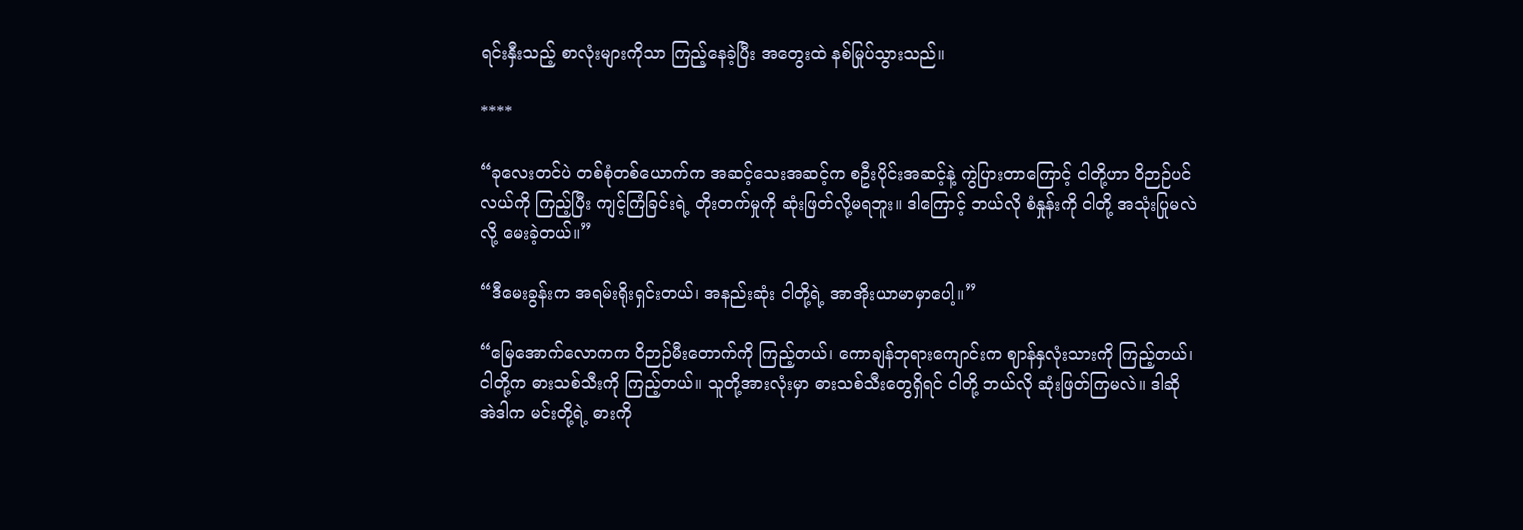ရင်းနှီးသည့် စာလုံးများကိုသာ ကြည့်နေခဲ့ပြီး အတွေးထဲ နစ်မြုပ်သွားသည်။

****

“ခုလေးတင်ပဲ တစ်စုံတစ်ယောက်က အဆင့်သေးအဆင့်က စဦးပိုင်းအဆင့်နဲ့ ကွဲပြားတာကြောင့် ငါတို့ဟာ ဝိဉာဉ်ပင်လယ်ကို ကြည့်ပြီး ကျင့်ကြံခြင်းရဲ့ တိုးတက်မှုကို ဆုံးဖြတ်လို့မရဘူး။ ဒါကြောင့် ဘယ်လို စံနှုန်းကို ငါတို့ အသုံးပြုမလဲ လို့ မေးခဲ့တယ်။”

“ဒီမေးခွန်းက အရမ်းရိုးရှင်းတယ်၊ အနည်းဆုံး ငါတို့ရဲ့ အာအိုးယာမာမှာပေါ့။”

“မြေအောက်လောကက ဝိဉာဉ်မီးတောက်ကို ကြည့်တယ်၊ ကောချန်ဘုရားကျောင်းက ဈာန်နှလုံးသားကို ကြည့်တယ်၊ ငါတို့က ဓားသစ်သီးကို ကြည့်တယ်။ သူတို့အားလုံးမှာ ဓားသစ်သီးတွေရှိရင် ငါတို့ ဘယ်လို ဆုံးဖြတ်ကြမလဲ။ ဒါဆို အဲဒါက မင်းတို့ရဲ့ ဓားကို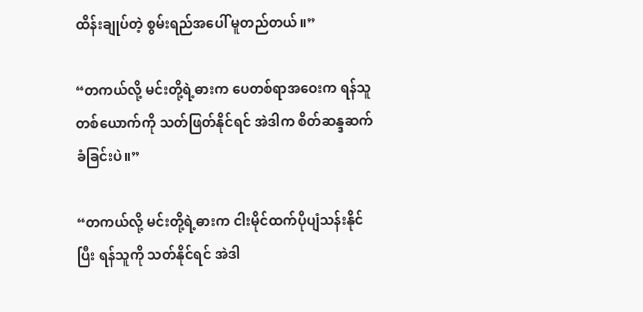ထိန်းချုပ်တဲ့ စွမ်းရည်အပေါ် မူတည်တယ်။”

“တကယ်လို့ မင်းတို့ရဲ့ဓားက ပေတစ်ရာအဝေးက ရန်သူတစ်ယောက်ကို သတ်ဖြတ်နိုင်ရင် အဲဒါက စိတ်ဆန္ဒဆက်ခံခြင်းပဲ။”

“တကယ်လို့ မင်းတို့ရဲ့ဓားက ငါးမိုင်ထက်ပိုပျံသန်းနိုင်ပြီး ရန်သူကို သတ်နိုင်ရင် အဲဒါ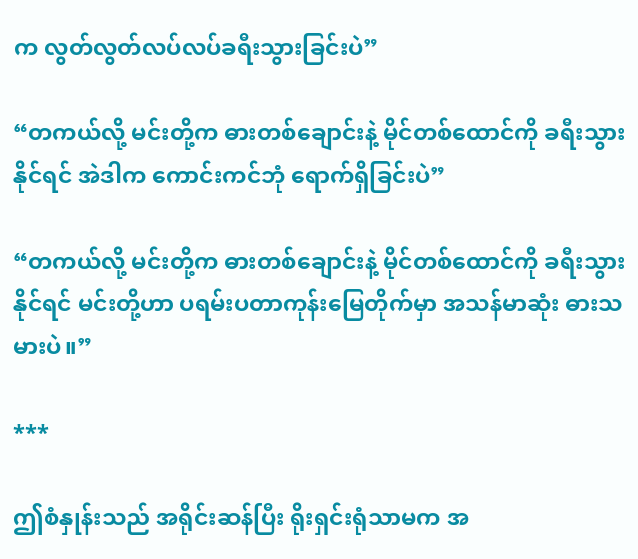က လွတ်လွတ်လပ်လပ်ခရီးသွားခြင်းပဲ”

“တကယ်လို့ မင်းတို့က ဓားတစ်ချောင်းနဲ့ မိုင်တစ်ထောင်ကို ခရီးသွားနိုင်ရင် အဲဒါက ကောင်းကင်ဘုံ ရောက်ရှိခြင်းပဲ”

“တကယ်လို့ မင်းတို့က ဓားတစ်ချောင်းနဲ့ မိုင်တစ်ထောင်ကို ခရီးသွားနိုင်ရင် မင်းတို့ဟာ ပရမ်းပတာကုန်းမြေတိုက်မှာ အသန်မာဆုံး ဓားသမားပဲ။”

***

ဤစံနှုန်းသည် အရိုင်းဆန်ပြီး ရိုးရှင်းရုံသာမက အ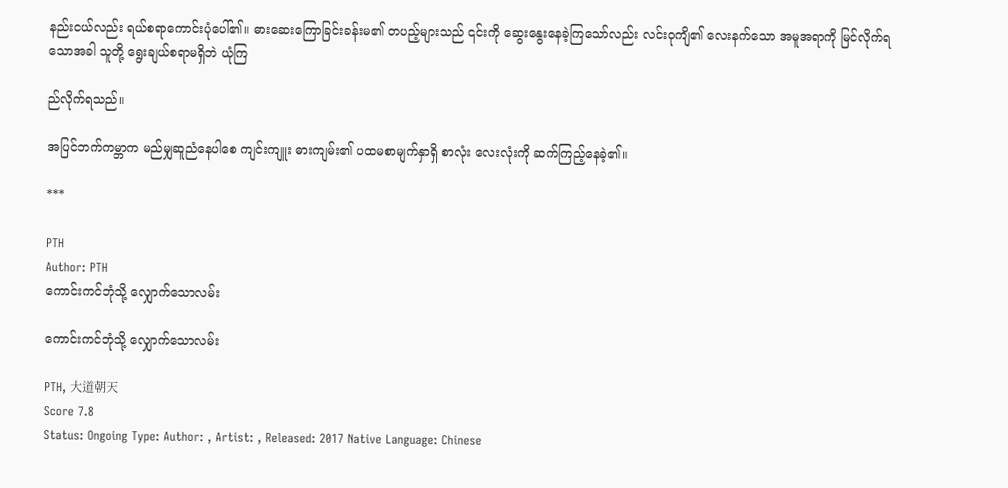နည်းငယ်လည်း ရယ်စရာကောင်းပုံပေါ်၏။ ဓားဆေးကြောခြင်းခန်းမ၏ တပည့်များသည် ၎င်းကို ဆွေးနွေးနေခဲ့ကြသော်လည်း လင်းဝုကျိ၏ လေးနက်သော အမူအရာကို မြင်လိုက်ရသောအခါ သူတို့ ရွေးချယ်စရာမရှိဘဲ ယုံကြ

ည်လိုက်ရသည်။

အပြင်ဘက်ကမ္ဘာက မည်မျှဆူညံနေပါစေ ကျင်းကျူး ဓားကျမ်း၏ ပထမစာမျက်နှာရှိ စာလုံး လေးလုံးကို ဆက်ကြည့်နေခဲ့၏။

***

PTH
Author: PTH
ကောင်းကင်ဘုံသို့ လျှောက်သောလမ်း

ကောင်းကင်ဘုံသို့ လျှောက်သောလမ်း

PTH, 大道朝天
Score 7.8
Status: Ongoing Type: Author: , Artist: , Released: 2017 Native Language: Chinese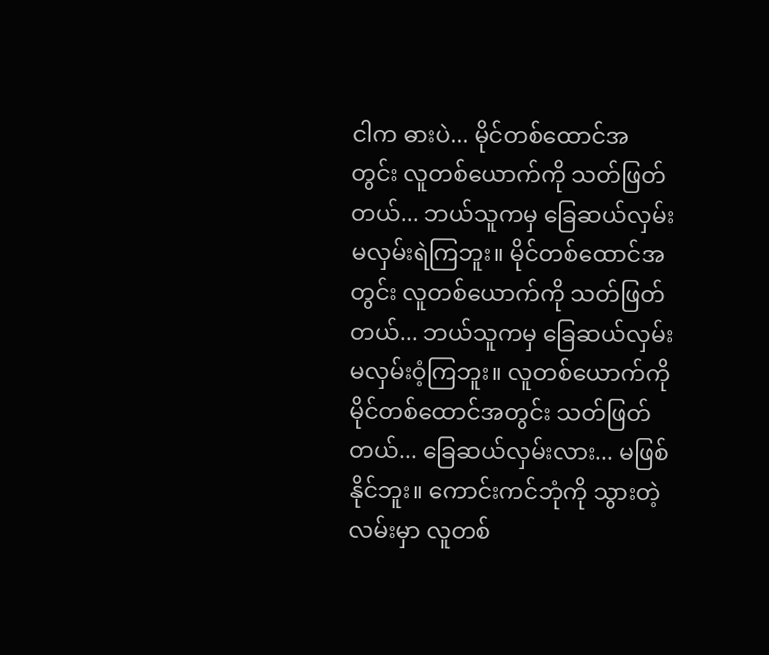ငါက ဓားပဲ... မိုင်တစ်ထောင်အတွင်း လူတစ်ယောက်ကို သတ်ဖြတ်တယ်... ဘယ်သူကမှ ခြေဆယ်လှမ်း မလှမ်းရဲကြဘူး။ မိုင်တစ်ထောင်အတွင်း လူတစ်ယောက်ကို သတ်ဖြတ်တယ်... ဘယ်သူကမှ ခြေဆယ်လှမ်း မလှမ်းဝံ့ကြဘူး။ လူတစ်ယောက်ကို မိုင်တစ်ထောင်အတွင်း သတ်ဖြတ်တယ်... ခြေဆယ်လှမ်းလား... မဖြစ်နိုင်ဘူး။ ကောင်းကင်ဘုံကို သွားတဲ့ လမ်းမှာ လူတစ်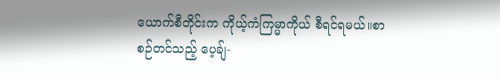ယောက်စီတိုင်းက ကိုယ့်ကံကြမ္မာကိုယ် စီရင်ရမယ်။စာစဉ်တင်သည့် ပေ့ချ်-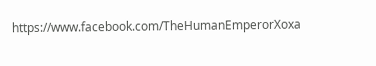https://www.facebook.com/TheHumanEmperorXoxa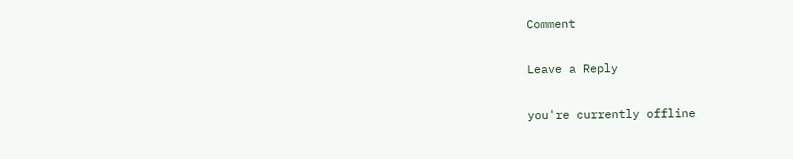Comment

Leave a Reply

you're currently offline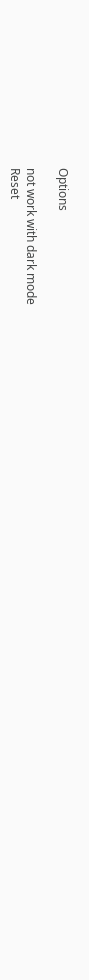Options

not work with dark mode
Reset